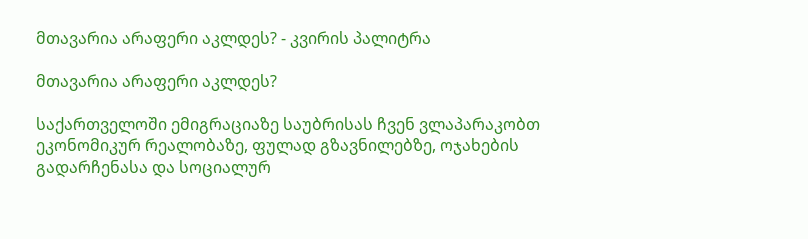მთავარია არაფერი აკლდეს? - კვირის პალიტრა

მთავარია არაფერი აკლდეს?

საქართველოში ემიგრაციაზე საუბრისას ჩვენ ვლაპარაკობთ ეკონომიკურ რეალობაზე, ფულად გზავნილებზე, ოჯახების გადარჩენასა და სოციალურ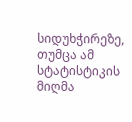სიდუხჭირეზე, თუმცა ამ სტატისტიკის მიღმა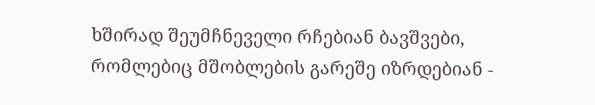ხშირად შეუმჩნეველი რჩებიან ბავშვები, რომლებიც მშობლების გარეშე იზრდებიან -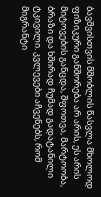ბავშვისთვის მშობლის წასვლა მხოლოდ ფიზიკური განშორება არ არის, ეს არის მიტოვების განცდა, შფოთვა, მარტოობა, ბრაზი და ხშირად ჩუმად გადატანილი ტკივილი. კვლევები აჩვენებს, რომ მიგრანტი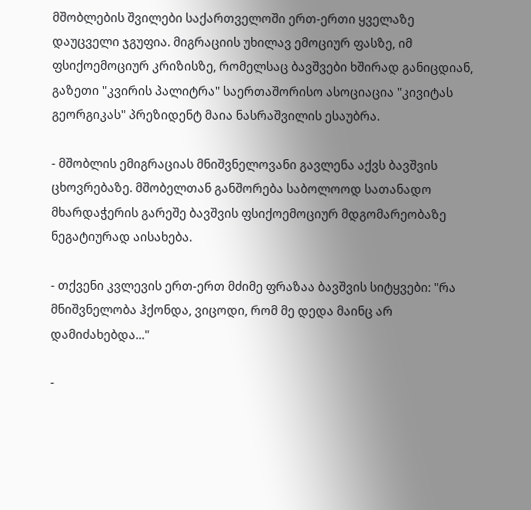მშობლების შვილები საქართველოში ერთ-ერთი ყველაზე დაუცველი ჯგუფია. მიგრაციის უხილავ ემოციურ ფასზე, იმ ფსიქოემოციურ კრიზისზე, რომელსაც ბავშვები ხშირად განიცდიან, გაზეთი "კვირის პალიტრა" საერთაშორისო ასოციაცია "კივიტას გეორგიკას" პრეზიდენტ მაია ნასრაშვილის ესაუბრა.

- მშობლის ემიგრაციას მნიშვნელოვანი გავლენა აქვს ბავშვის ცხოვრებაზე. მშობელთან განშორება საბოლოოდ სათანადო მხარდაჭერის გარეშე ბავშვის ფსიქოემოციურ მდგომარეობაზე ნეგატიურად აისახება.

- თქვენი კვლევის ერთ-ერთ მძიმე ფრაზაა ბავშვის სიტყვები: "რა მნიშვნელობა ჰქონდა, ვიცოდი, რომ მე დედა მაინც არ დამიძახებდა..."

-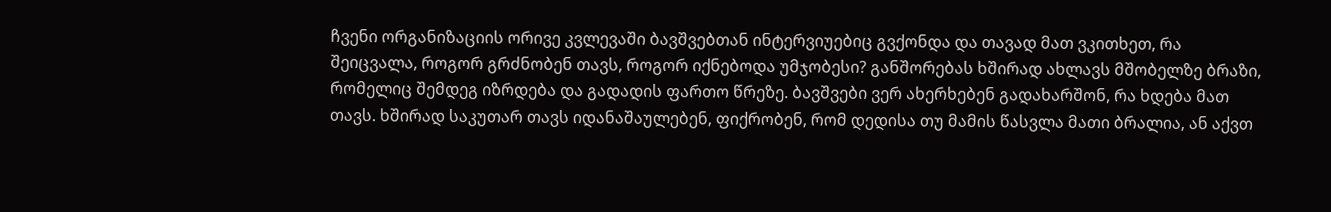ჩვენი ორგანიზაციის ორივე კვლევაში ბავშვებთან ინტერვიუებიც გვქონდა და თავად მათ ვკითხეთ, რა შეიცვალა, როგორ გრძნობენ თავს, როგორ იქნებოდა უმჯობესი? განშორებას ხშირად ახლავს მშობელზე ბრაზი, რომელიც შემდეგ იზრდება და გადადის ფართო წრეზე. ბავშვები ვერ ახერხებენ გადახარშონ, რა ხდება მათ თავს. ხშირად საკუთარ თავს იდანაშაულებენ, ფიქრობენ, რომ დედისა თუ მამის წასვლა მათი ბრალია, ან აქვთ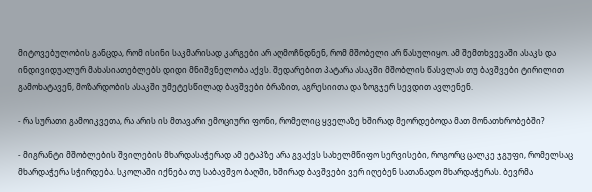მიტოვებულობის განცდა, რომ ისინი საკმარისად კარგები არ აღმოჩნდნენ, რომ მშობელი არ წასულიყო. ამ შემთხვევაში ასაკს და ინდივიდუალურ მახასიათებლებს დიდი მნიშვნელობა აქვს. შედარებით პატარა ასაკში მშობლის წასვლას თუ ბავშვები ტირილით გამოხატავენ, მოზარდობის ასაკში უმეტესწილად ბავშვები ბრაზით, აგრესიითა და ზოგჯერ სევდით ავლენენ.

- რა სურათი გამოიკვეთა, რა არის ის მთავარი ემოციური ფონი, რომელიც ყველაზე ხშირად მეორდებოდა მათ მონათხრობებში?

- მიგრანტი მშობლების შვილების მხარდასაჭერად ამ ეტაპზე არა გვაქვს სახელმწიფო სერვისები, როგორც ცალკე ჯგუფი, რომელსაც მხარდაჭერა სჭირდება. სკოლაში იქნება თუ საბავშვო ბაღში, ხშირად ბავშვები ვერ იღებენ სათანადო მხარდაჭერას. ბევრმა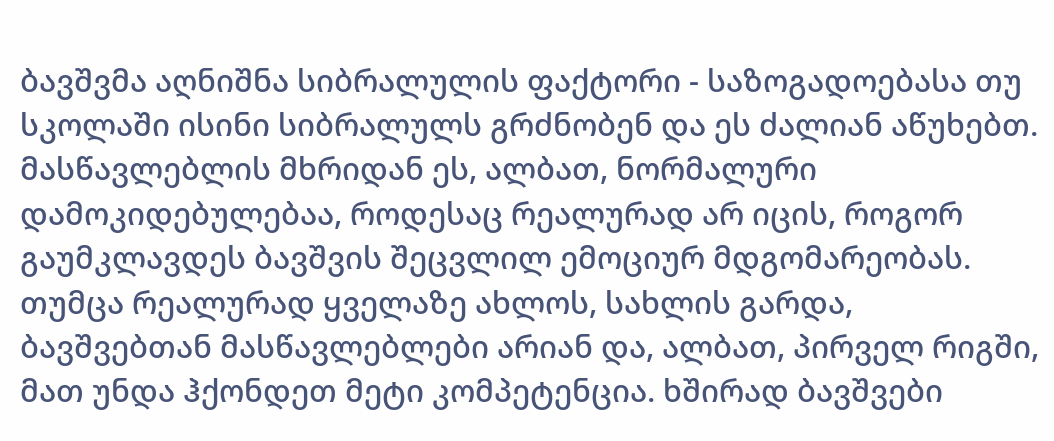ბავშვმა აღნიშნა სიბრალულის ფაქტორი - საზოგადოებასა თუ სკოლაში ისინი სიბრალულს გრძნობენ და ეს ძალიან აწუხებთ. მასწავლებლის მხრიდან ეს, ალბათ, ნორმალური დამოკიდებულებაა, როდესაც რეალურად არ იცის, როგორ გაუმკლავდეს ბავშვის შეცვლილ ემოციურ მდგომარეობას. თუმცა რეალურად ყველაზე ახლოს, სახლის გარდა, ბავშვებთან მასწავლებლები არიან და, ალბათ, პირველ რიგში, მათ უნდა ჰქონდეთ მეტი კომპეტენცია. ხშირად ბავშვები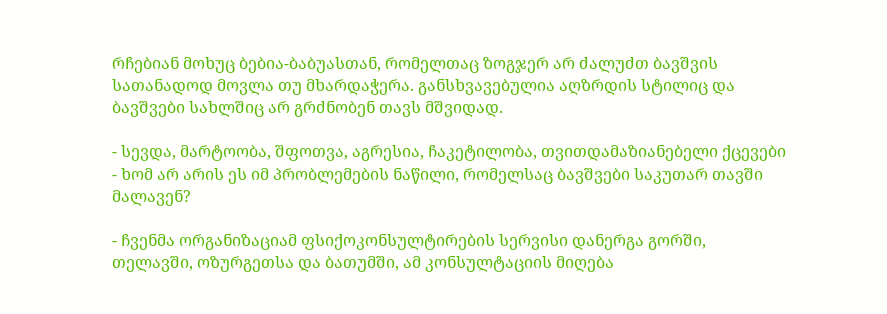რჩებიან მოხუც ბებია-ბაბუასთან, რომელთაც ზოგჯერ არ ძალუძთ ბავშვის სათანადოდ მოვლა თუ მხარდაჭერა. განსხვავებულია აღზრდის სტილიც და ბავშვები სახლშიც არ გრძნობენ თავს მშვიდად.

- სევდა, მარტოობა, შფოთვა, აგრესია, ჩაკეტილობა, თვითდამაზიანებელი ქცევები - ხომ არ არის ეს იმ პრობლემების ნაწილი, რომელსაც ბავშვები საკუთარ თავში მალავენ?

- ჩვენმა ორგანიზაციამ ფსიქოკონსულტირების სერვისი დანერგა გორში, თელავში, ოზურგეთსა და ბათუმში, ამ კონსულტაციის მიღება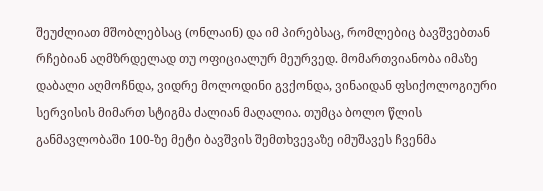შეუძლიათ მშობლებსაც (ონლაინ) და იმ პირებსაც, რომლებიც ბავშვებთან რჩებიან აღმზრდელად თუ ოფიციალურ მეურვედ. მომართვიანობა იმაზე დაბალი აღმოჩნდა, ვიდრე მოლოდინი გვქონდა, ვინაიდან ფსიქოლოგიური სერვისის მიმართ სტიგმა ძალიან მაღალია. თუმცა ბოლო წლის განმავლობაში 100-ზე მეტი ბავშვის შემთხვევაზე იმუშავეს ჩვენმა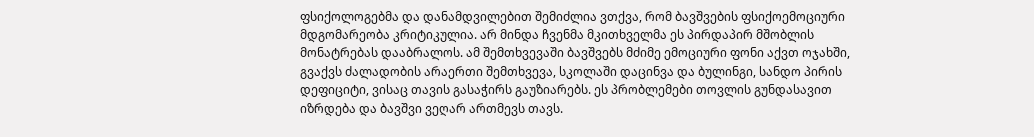ფსიქოლოგებმა და დანამდვილებით შემიძლია ვთქვა, რომ ბავშვების ფსიქოემოციური მდგომარეობა კრიტიკულია. არ მინდა ჩვენმა მკითხველმა ეს პირდაპირ მშობლის მონატრებას დააბრალოს. ამ შემთხვევაში ბავშვებს მძიმე ემოციური ფონი აქვთ ოჯახში, გვაქვს ძალადობის არაერთი შემთხვევა, სკოლაში დაცინვა და ბულინგი, სანდო პირის დეფიციტი, ვისაც თავის გასაჭირს გაუზიარებს. ეს პრობლემები თოვლის გუნდასავით იზრდება და ბავშვი ვეღარ ართმევს თავს.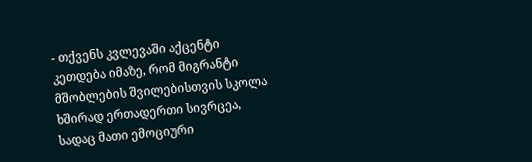- თქვენს კვლევაში აქცენტი კეთდება იმაზე, რომ მიგრანტი მშობლების შვილებისთვის სკოლა ხშირად ერთადერთი სივრცეა, სადაც მათი ემოციური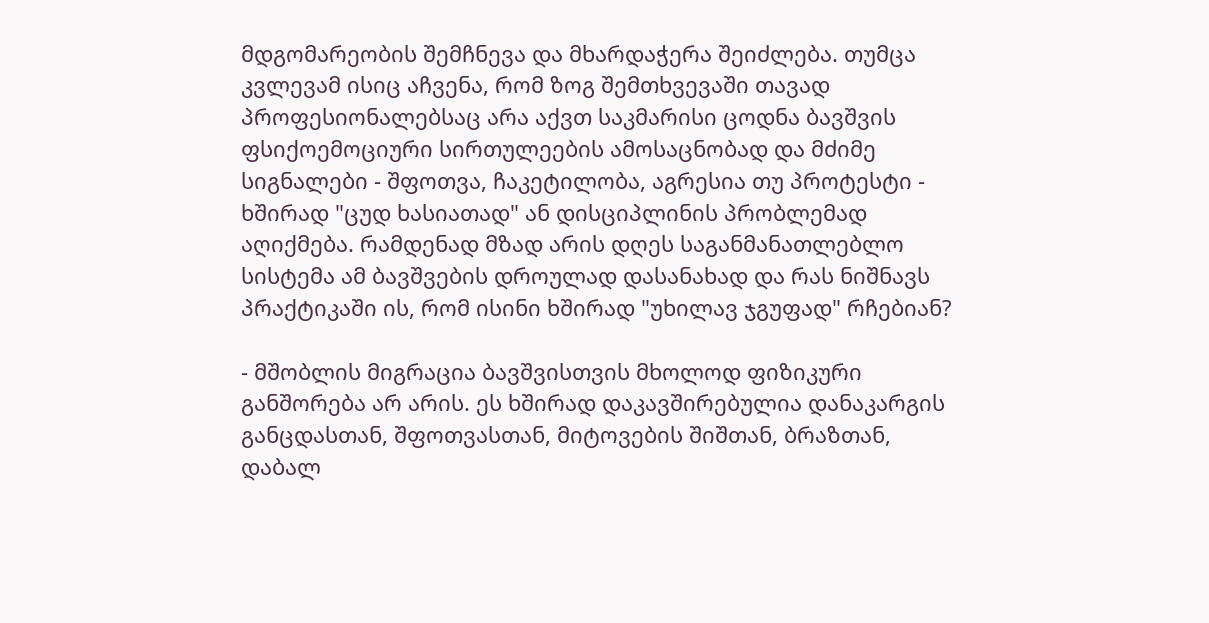მდგომარეობის შემჩნევა და მხარდაჭერა შეიძლება. თუმცა კვლევამ ისიც აჩვენა, რომ ზოგ შემთხვევაში თავად პროფესიონალებსაც არა აქვთ საკმარისი ცოდნა ბავშვის ფსიქოემოციური სირთულეების ამოსაცნობად და მძიმე სიგნალები - შფოთვა, ჩაკეტილობა, აგრესია თუ პროტესტი - ხშირად "ცუდ ხასიათად" ან დისციპლინის პრობლემად აღიქმება. რამდენად მზად არის დღეს საგანმანათლებლო სისტემა ამ ბავშვების დროულად დასანახად და რას ნიშნავს პრაქტიკაში ის, რომ ისინი ხშირად "უხილავ ჯგუფად" რჩებიან?

- მშობლის მიგრაცია ბავშვისთვის მხოლოდ ფიზიკური განშორება არ არის. ეს ხშირად დაკავშირებულია დანაკარგის განცდასთან, შფოთვასთან, მიტოვების შიშთან, ბრაზთან, დაბალ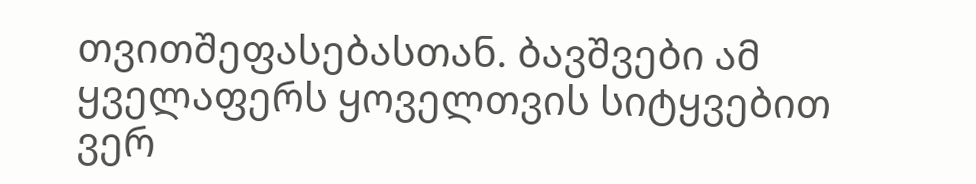თვითშეფასებასთან. ბავშვები ამ ყველაფერს ყოველთვის სიტყვებით ვერ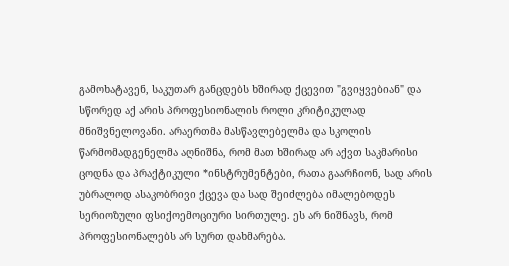გამოხატავენ, საკუთარ განცდებს ხშირად ქცევით "გვიყვებიან" და სწორედ აქ არის პროფესიონალის როლი კრიტიკულად მნიშვნელოვანი. არაერთმა მასწავლებელმა და სკოლის წარმომადგენელმა აღნიშნა, რომ მათ ხშირად არ აქვთ საკმარისი ცოდნა და პრაქტიკული *ინსტრუმენტები, რათა გაარჩიონ, სად არის უბრალოდ ასაკობრივი ქცევა და სად შეიძლება იმალებოდეს სერიოზული ფსიქოემოციური სირთულე. ეს არ ნიშნავს, რომ პროფესიონალებს არ სურთ დახმარება.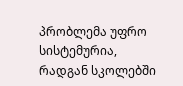პრობლემა უფრო სისტემურია, რადგან სკოლებში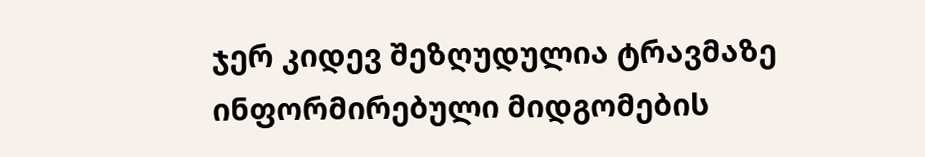ჯერ კიდევ შეზღუდულია ტრავმაზე ინფორმირებული მიდგომების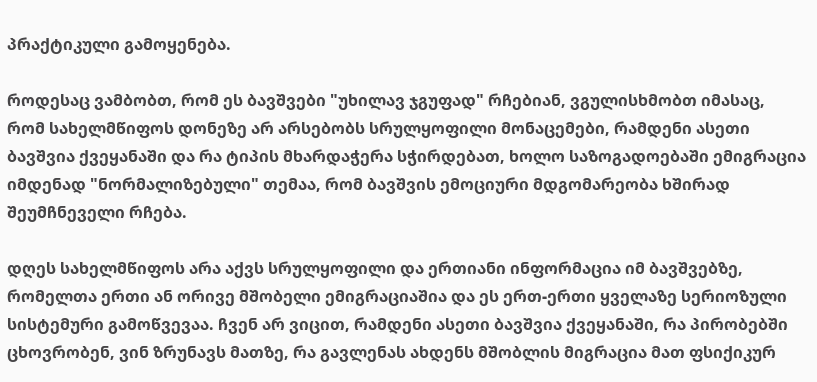პრაქტიკული გამოყენება.

როდესაც ვამბობთ, რომ ეს ბავშვები "უხილავ ჯგუფად" რჩებიან, ვგულისხმობთ იმასაც, რომ სახელმწიფოს დონეზე არ არსებობს სრულყოფილი მონაცემები, რამდენი ასეთი ბავშვია ქვეყანაში და რა ტიპის მხარდაჭერა სჭირდებათ, ხოლო საზოგადოებაში ემიგრაცია იმდენად "ნორმალიზებული" თემაა, რომ ბავშვის ემოციური მდგომარეობა ხშირად შეუმჩნეველი რჩება.

დღეს სახელმწიფოს არა აქვს სრულყოფილი და ერთიანი ინფორმაცია იმ ბავშვებზე, რომელთა ერთი ან ორივე მშობელი ემიგრაციაშია და ეს ერთ-ერთი ყველაზე სერიოზული სისტემური გამოწვევაა. ჩვენ არ ვიცით, რამდენი ასეთი ბავშვია ქვეყანაში, რა პირობებში ცხოვრობენ, ვინ ზრუნავს მათზე, რა გავლენას ახდენს მშობლის მიგრაცია მათ ფსიქიკურ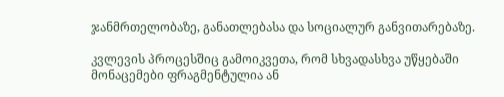ჯანმრთელობაზე, განათლებასა და სოციალურ განვითარებაზე.

კვლევის პროცესშიც გამოიკვეთა, რომ სხვადასხვა უწყებაში მონაცემები ფრაგმენტულია ან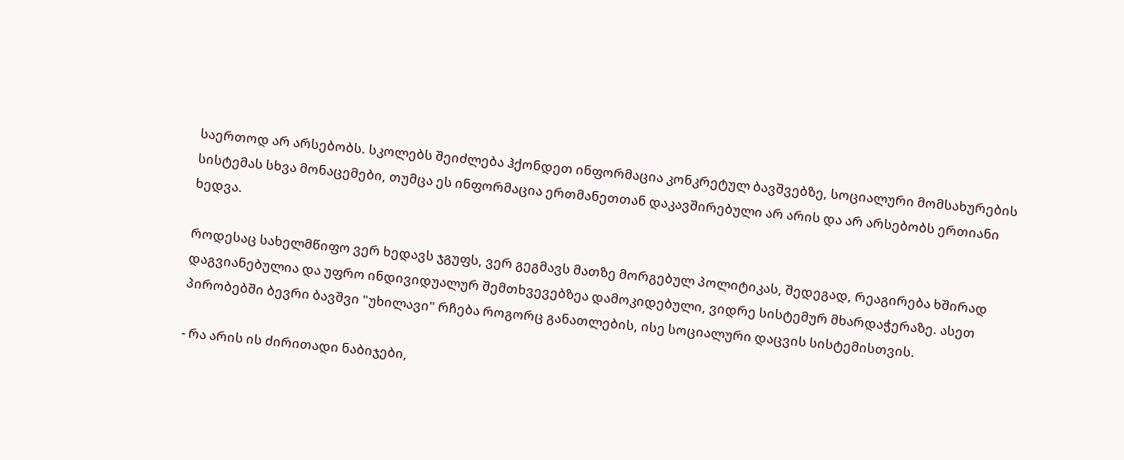საერთოდ არ არსებობს. სკოლებს შეიძლება ჰქონდეთ ინფორმაცია კონკრეტულ ბავშვებზე, სოციალური მომსახურების სისტემას სხვა მონაცემები, თუმცა ეს ინფორმაცია ერთმანეთთან დაკავშირებული არ არის და არ არსებობს ერთიანი ხედვა.

როდესაც სახელმწიფო ვერ ხედავს ჯგუფს, ვერ გეგმავს მათზე მორგებულ პოლიტიკას, შედეგად, რეაგირება ხშირად დაგვიანებულია და უფრო ინდივიდუალურ შემთხვევებზეა დამოკიდებული, ვიდრე სისტემურ მხარდაჭერაზე. ასეთ პირობებში ბევრი ბავშვი "უხილავი" რჩება როგორც განათლების, ისე სოციალური დაცვის სისტემისთვის.

- რა არის ის ძირითადი ნაბიჯები,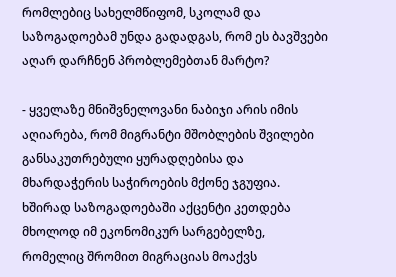რომლებიც სახელმწიფომ, სკოლამ და საზოგადოებამ უნდა გადადგას, რომ ეს ბავშვები აღარ დარჩნენ პრობლემებთან მარტო?

- ყველაზე მნიშვნელოვანი ნაბიჯი არის იმის აღიარება, რომ მიგრანტი მშობლების შვილები განსაკუთრებული ყურადღებისა და მხარდაჭერის საჭიროების მქონე ჯგუფია. ხშირად საზოგადოებაში აქცენტი კეთდება მხოლოდ იმ ეკონომიკურ სარგებელზე, რომელიც შრომით მიგრაციას მოაქვს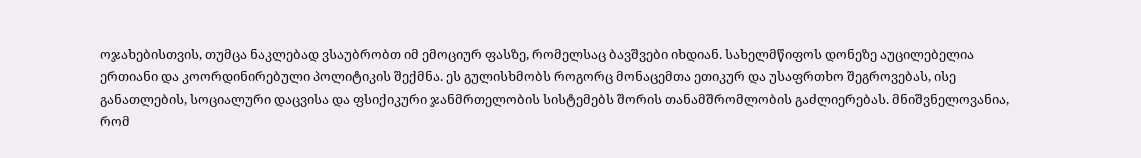ოჯახებისთვის, თუმცა ნაკლებად ვსაუბრობთ იმ ემოციურ ფასზე, რომელსაც ბავშვები იხდიან. სახელმწიფოს დონეზე აუცილებელია ერთიანი და კოორდინირებული პოლიტიკის შექმნა. ეს გულისხმობს როგორც მონაცემთა ეთიკურ და უსაფრთხო შეგროვებას, ისე განათლების, სოციალური დაცვისა და ფსიქიკური ჯანმრთელობის სისტემებს შორის თანამშრომლობის გაძლიერებას. მნიშვნელოვანია, რომ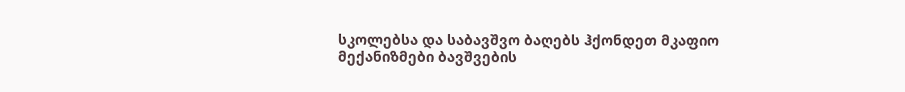სკოლებსა და საბავშვო ბაღებს ჰქონდეთ მკაფიო მექანიზმები ბავშვების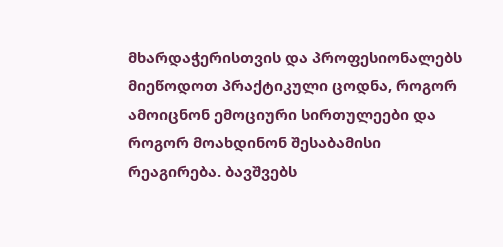მხარდაჭერისთვის და პროფესიონალებს მიეწოდოთ პრაქტიკული ცოდნა, როგორ ამოიცნონ ემოციური სირთულეები და როგორ მოახდინონ შესაბამისი რეაგირება. ბავშვებს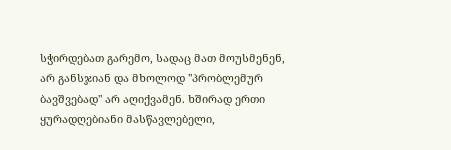სჭირდებათ გარემო, სადაც მათ მოუსმენენ, არ განსჯიან და მხოლოდ "პრობლემურ ბავშვებად" არ აღიქვამენ. ხშირად ერთი ყურადღებიანი მასწავლებელი,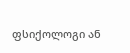ფსიქოლოგი ან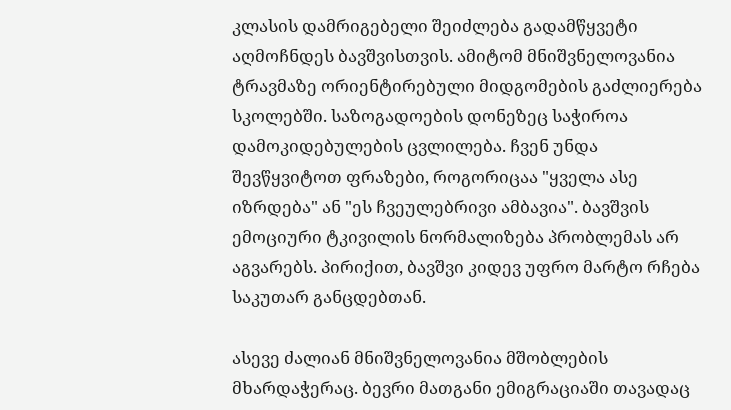კლასის დამრიგებელი შეიძლება გადამწყვეტი აღმოჩნდეს ბავშვისთვის. ამიტომ მნიშვნელოვანია ტრავმაზე ორიენტირებული მიდგომების გაძლიერება სკოლებში. საზოგადოების დონეზეც საჭიროა დამოკიდებულების ცვლილება. ჩვენ უნდა შევწყვიტოთ ფრაზები, როგორიცაა "ყველა ასე იზრდება" ან "ეს ჩვეულებრივი ამბავია". ბავშვის ემოციური ტკივილის ნორმალიზება პრობლემას არ აგვარებს. პირიქით, ბავშვი კიდევ უფრო მარტო რჩება საკუთარ განცდებთან.

ასევე ძალიან მნიშვნელოვანია მშობლების მხარდაჭერაც. ბევრი მათგანი ემიგრაციაში თავადაც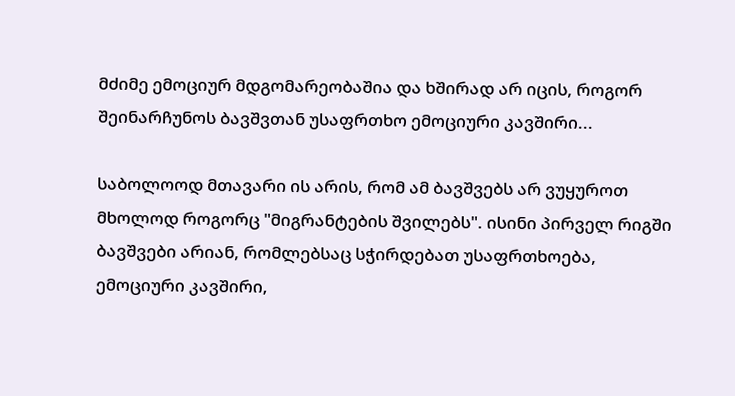მძიმე ემოციურ მდგომარეობაშია და ხშირად არ იცის, როგორ შეინარჩუნოს ბავშვთან უსაფრთხო ემოციური კავშირი...

საბოლოოდ მთავარი ის არის, რომ ამ ბავშვებს არ ვუყუროთ მხოლოდ როგორც "მიგრანტების შვილებს". ისინი პირველ რიგში ბავშვები არიან, რომლებსაც სჭირდებათ უსაფრთხოება, ემოციური კავშირი,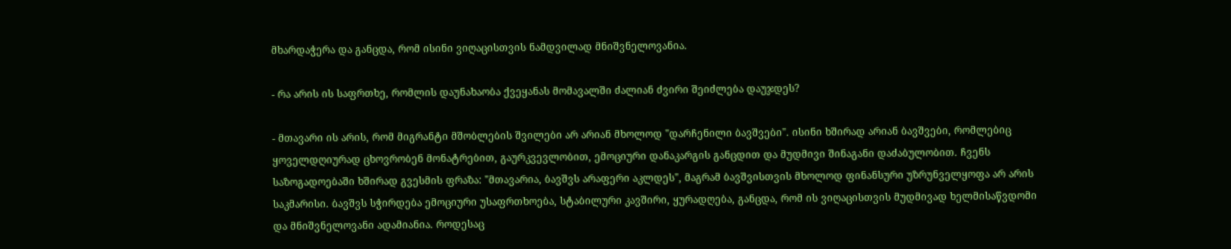მხარდაჭერა და განცდა, რომ ისინი ვიღაცისთვის ნამდვილად მნიშვნელოვანია.

- რა არის ის საფრთხე, რომლის დაუნახაობა ქვეყანას მომავალში ძალიან ძვირი შეიძლება დაუჯდეს?

- მთავარი ის არის, რომ მიგრანტი მშობლების შვილები არ არიან მხოლოდ "დარჩენილი ბავშვები". ისინი ხშირად არიან ბავშვები, რომლებიც ყოველდღიურად ცხოვრობენ მონატრებით, გაურკვევლობით, ემოციური დანაკარგის განცდით და მუდმივი შინაგანი დაძაბულობით. ჩვენს საზოგადოებაში ხშირად გვესმის ფრაზა: "მთავარია, ბავშვს არაფერი აკლდეს", მაგრამ ბავშვისთვის მხოლოდ ფინანსური უზრუნველყოფა არ არის საკმარისი. ბავშვს სჭირდება ემოციური უსაფრთხოება, სტაბილური კავშირი, ყურადღება, განცდა, რომ ის ვიღაცისთვის მუდმივად ხელმისაწვდომი და მნიშვნელოვანი ადამიანია. როდესაც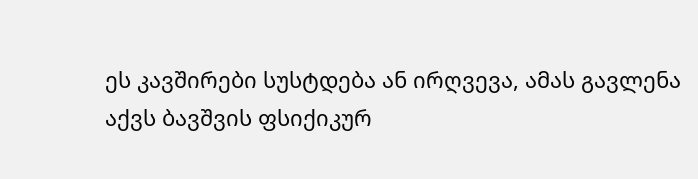ეს კავშირები სუსტდება ან ირღვევა, ამას გავლენა აქვს ბავშვის ფსიქიკურ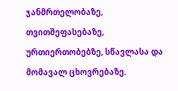ჯანმრთელობაზე, თვითშეფასებაზე, ურთიერთობებზე, სწავლასა და მომავალ ცხოვრებაზე.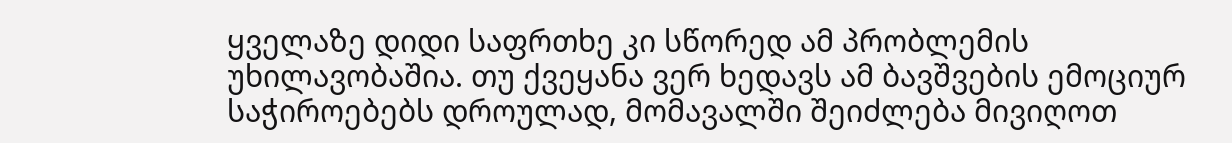ყველაზე დიდი საფრთხე კი სწორედ ამ პრობლემის უხილავობაშია. თუ ქვეყანა ვერ ხედავს ამ ბავშვების ემოციურ საჭიროებებს დროულად, მომავალში შეიძლება მივიღოთ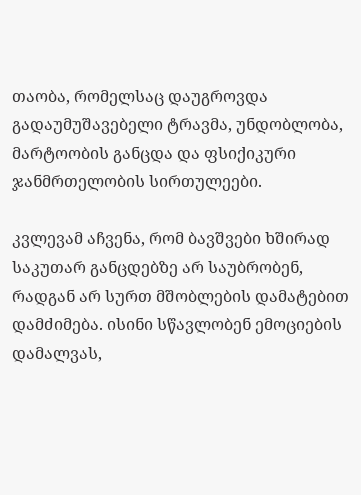თაობა, რომელსაც დაუგროვდა გადაუმუშავებელი ტრავმა, უნდობლობა, მარტოობის განცდა და ფსიქიკური ჯანმრთელობის სირთულეები.

კვლევამ აჩვენა, რომ ბავშვები ხშირად საკუთარ განცდებზე არ საუბრობენ, რადგან არ სურთ მშობლების დამატებით დამძიმება. ისინი სწავლობენ ემოციების დამალვას,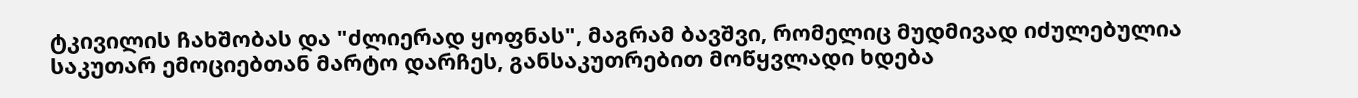ტკივილის ჩახშობას და "ძლიერად ყოფნას", მაგრამ ბავშვი, რომელიც მუდმივად იძულებულია საკუთარ ემოციებთან მარტო დარჩეს, განსაკუთრებით მოწყვლადი ხდება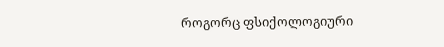როგორც ფსიქოლოგიური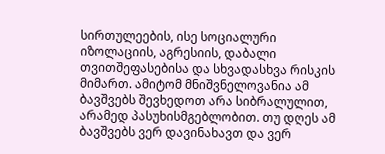სირთულეების, ისე სოციალური იზოლაციის, აგრესიის, დაბალი თვითშეფასებისა და სხვადასხვა რისკის მიმართ. ამიტომ მნიშვნელოვანია ამ ბავშვებს შევხედოთ არა სიბრალულით, არამედ პასუხისმგებლობით. თუ დღეს ამ ბავშვებს ვერ დავინახავთ და ვერ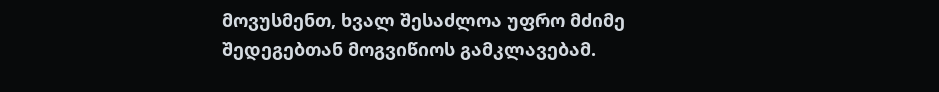მოვუსმენთ, ხვალ შესაძლოა უფრო მძიმე შედეგებთან მოგვიწიოს გამკლავებამ.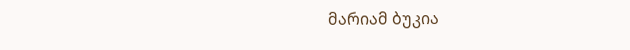მარიამ ბუკია